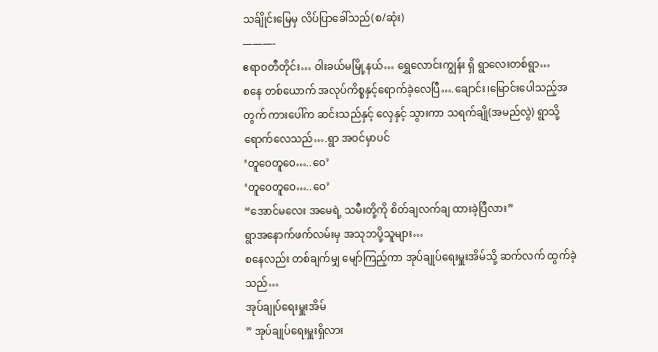သခ်ျိုင်းမြေမှ လိပ်ပြာခေါ်သည်(စ/ဆုံး)
———-
ဧရာဝတီတိုင်း… ဝါးခယ်မမြို့နယ်… ရွှေလောင်းကျွန်း ရှိ ရွာလေးတစ်ရွာ…
စနေ တစ်ယောက် အလုပ်ကိစ္စနှင့်ရောက်ခဲ့လေပြီ….ချောင်း၊မြောင်းပေါသည့်အတွက် ကားပေါ်က ဆင်းသည်နှင့် လှေနှင့် သွားကာ သရက်ချို(အမည်လွဲ) ရွာသို့ရောက်လေသည်….ရွာ အဝင်မှာပင်
‘တူဝေတူဝေ…..ဝေ’
‘တူဝေတူဝေ…..ဝေ’
“အောင်မလေး အမေရဲ့ သမီးတို့ကို စိတ်ချလက်ချ ထားခဲ့ပြီလား”
ရွာအနောက်ဖက်လမ်းမှ အသုဘပို့သူများ…
စနေလည်း တစ်ချက်မျှ မျော်ကြည့်ကာ အုပ်ချုပ်ရေးမှူးအိမ်သို့ ဆက်လက် ထွက်ခဲ့သည်…
အုပ်ချုပ်ရေးမှူးအိမ်
” အုပ်ချုပ်ရေးမှူးရှိလား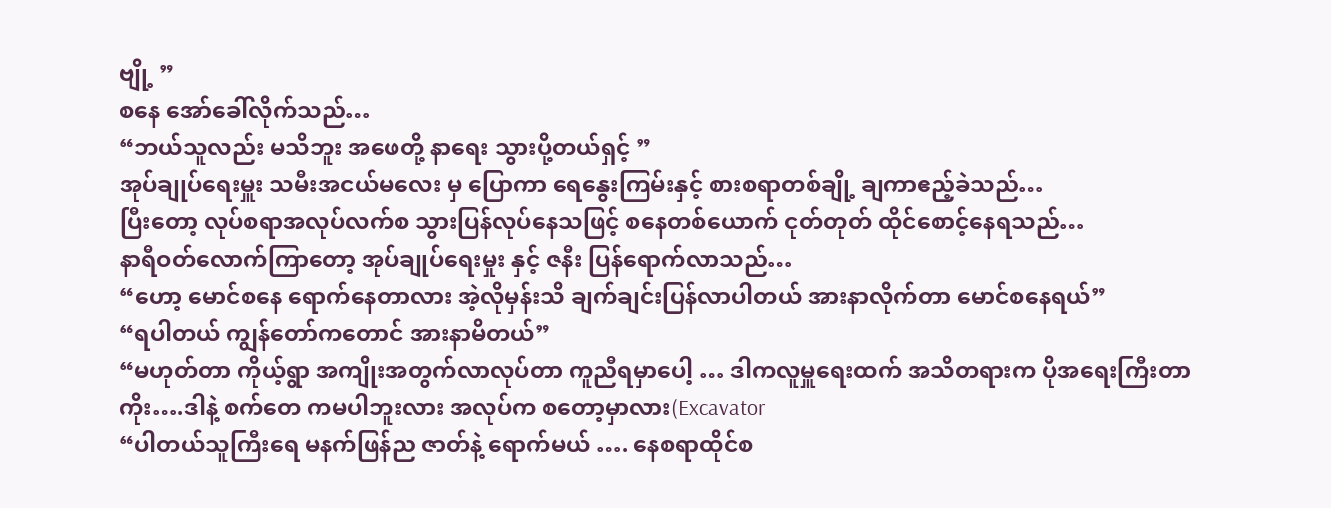ဗျို့ ”
စနေ အော်ခေါ်လိုက်သည်…
“ဘယ်သူလည်း မသိဘူး အဖေတို့ နာရေး သွားပို့တယ်ရှင့် ”
အုပ်ချုပ်ရေးမှူး သမီးအငယ်မလေး မှ ပြောကာ ရေနွေးကြမ်းနှင့် စားစရာတစ်ချို့ ချကာဧည့်ခဲသည်…
ပြီးတော့ လုပ်စရာအလုပ်လက်စ သွားပြန်လုပ်နေသဖြင့် စနေတစ်ယောက် ငုတ်တုတ် ထိုင်စောင့်နေရသည်…
နာရီဝတ်လောက်ကြာတော့ အုပ်ချုပ်ရေးမှုး နှင့် ဇနီး ပြန်ရောက်လာသည်…
“ဟော့ မောင်စနေ ရောက်နေတာလား အဲ့လိုမှန်းသိ ချက်ချင်းပြန်လာပါတယ် အားနာလိုက်တာ မောင်စနေရယ်”
“ရပါတယ် ကျွန်တော်ကတောင် အားနာမိတယ်”
“မဟုတ်တာ ကိုယ့်ရွာ အကျိုးအတွက်လာလုပ်တာ ကူညီရမှာပေါ့ … ဒါကလူမှူရေးထက် အသိတရားက ပိုအရေးကြီးတာကိုး….ဒါနဲ့ စက်တေ ကမပါဘူးလား အလုပ်က စတော့မှာလား(Excavator
“ပါတယ်သူကြီးရေ မနက်ဖြန်ည ဇာတ်နဲ့ ရောက်မယ် …. နေစရာထိုင်စ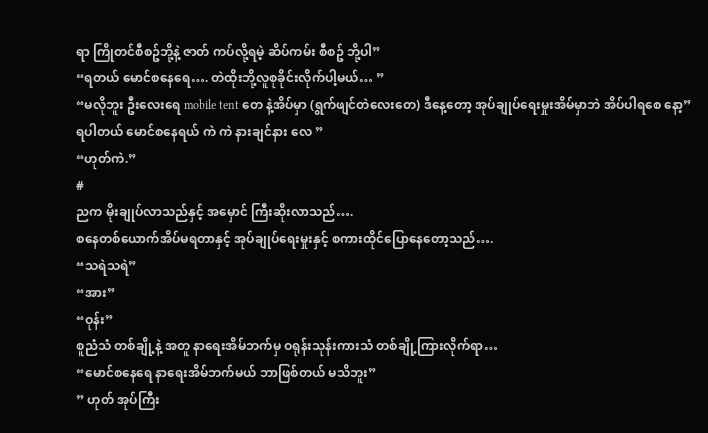ရာ ကြိုတင်စီစဥ်ဘို့နဲ့ ဇာတ် ကပ်လို့ရမဲ့ ဆိပ်ကမ်း စီစဥ် ဘို့ပါ”
“ရတယ် မောင်စနေရေ…. တဲထိုးဘို့လူစုခိုင်းလိုက်ပါ့မယ်… ”
“မလိုဘူး ဦးလေးရေ mobile tent တေ နဲ့အိပ်မှာ (ရွက်ဖျင်တဲလေးတေ) ဒီနေ့တော့ အုပ်ချုပ်ရေးမှုးအိမ်မှာဘဲ အိပ်ပါရစေ နော့”
ရပါတယ် မောင်စနေရယ် ကဲ ကဲ နားချင်နား လေ ”
“ဟုတ်ကဲ.”
#
ညက မိုးချုပ်လာသည်နှင့် အမှောင် ကြီးဆိုးလာသည်….
စနေတစ်ယောက်အိပ်မရတာနှင့် အုပ်ချုပ်ရေးမှုးနှင့် စကားထိုင်ပြောနေတော့သည်….
“သရဲသရဲ”
“အား”
“ဝုန်း”
စူညံသံ တစ်ချို့နဲ့ အတူ နာရေးအိမ်ဘက်မှ ဝရုန်းသုန်းကားသံ တစ်ချို့ကြားလိုက်ရာ…
“မောင်စနေရေ နာရေးအိမ်ဘက်မယ် ဘာဖြစ်တယ် မသိဘူး”
” ဟုတ် အုပ်ကြီး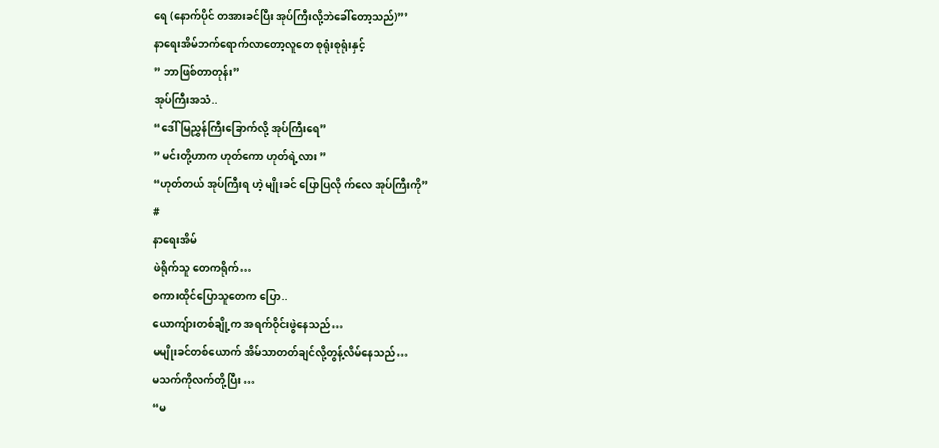ရေ (နောက်ပိုင် တအားခင်ပြီး အုပ်ကြီးလို့ဘဲခေါ်တော့သည်)”’
နာရေးအိမ်ဘက်ရောက်လာတော့လူတေ စုရုံးစုရုံးနှင့်
” ဘာဖြစ်တာတုန်း”
အုပ်ကြီးအသံ..
“ဒေါ်မြညွှန်ကြီးခြောက်လို့ အုပ်ကြီးရေ”
” မင်းတို့ဟာက ဟုတ်ကော ဟုတ်ရဲ့လား ”
“ဟုတ်တယ် အုပ်ကြီးရ ဟဲ့ မျိုးခင် ပြောပြလို က်လေ အုပ်ကြီးကို”
#
နာရေးအိမ်
ဖဲရိုက်သူ တေကရိုက်…
စကားထိုင်ပြောသူတေက ပြော..
ယောကျ်ားတစ်ချို့က အရက်ဝိုင်းဖွဲနေသည်…
မမျိုးခင်တစ်ယောက် အိမ်သာတတ်ချင်လို့တွန့်လိမ်နေသည်…
မသက်ကိုလက်တို့ပြီး …
“မ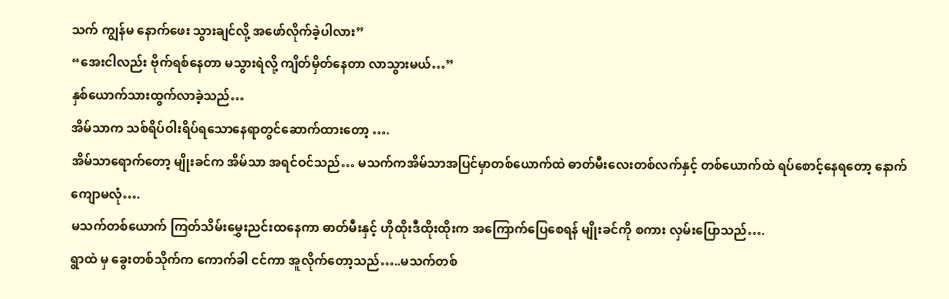သက် ကျွန်မ နောက်ဖေး သွားချင်လို့ အဖော်လိုက်ခဲ့ပါလား”
“အေးငါလည်း ဗိုက်ရစ်နေတာ မသွားရဲလို့ ကျိတ်မှိတ်နေတာ လာသွားမယ်…”
နှစ်ယောက်သားထွက်လာခဲ့သည်…
အိမ်သာက သစ်ရိပ်ဝါးရိပ်ရသောနေရာတွင်ဆောက်ထားတော့ ….
အိမ်သာရောက်တော့ မျိုးခင်က အိမ်သာ အရင်ဝင်သည်… မသက်ကအိမ်သာအပြင်မှာတစ်ယောက်ထဲ ဓာတ်မီးလေးတစ်လက်နှင့် တစ်ယောက်ထဲ ရပ်စောင့်နေရတော့ နောက်ကျောမလုံ….
မသက်တစ်ယောက် ကြတ်သိမ်းမွှေးညင်းထနေကာ ဓာတ်မီးနှင့် ဟိုထိုးဒီထိုးထိုးက အကြောက်ပြေစေရန် မျိုးခင်ကို စကား လှမ်းပြောသည်….
ရွာထဲ မှ ခွေးတစ်သိုက်က ကောက်ခါ ငင်ကာ အူလိုက်တော့သည်…..မသက်တစ်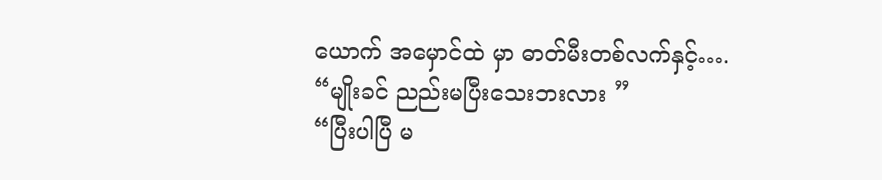ယောက် အမှောင်ထဲ မှာ ဓာတ်မီးတစ်လက်နှင့်….
“မျိုးခင် ညည်းမပြီးသေးဘးလား ”
“ပြီးပါပြီ မ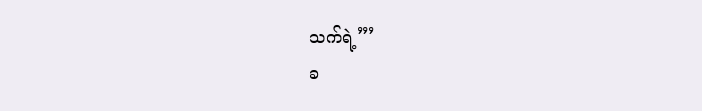သက်ရဲ့”’
ခ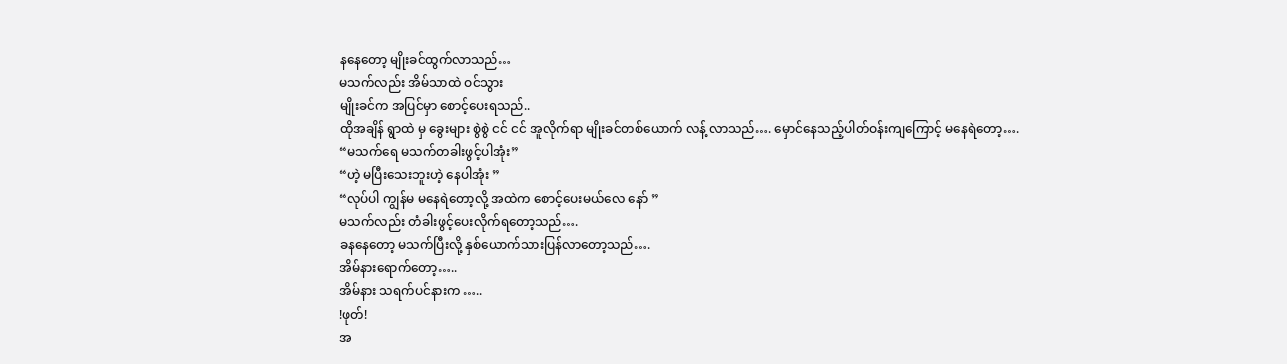နနေတော့ မျိုးခင်ထွက်လာသည်…
မသက်လည်း အိမ်သာထဲ ဝင်သွား
မျိုးခင်က အပြင်မှာ စောင့်ပေးရသည်..
ထိုအချိန် ရွာထဲ မှ ခွေးများ စွဲစွဲ ငင် ငင် အူလိုက်ရာ မျိုးခင်တစ်ယောက် လန့် လာသည်…. မှောင်နေသည့်ပါတ်ဝန်းကျကြောင့် မနေရဲတော့….
“မသက်ရေ မသက်တခါးဖွင့်ပါအုံး”
“ဟဲ့ မပြီးသေးဘူးဟဲ့ နေပါအုံး ”
“လုပ်ပါ ကျွန်မ မနေရဲတော့လို့ အထဲက စောင့်ပေးမယ်လေ နော် ”
မသက်လည်း တံခါးဖွင့်ပေးလိုက်ရတော့သည်….
ခနနေတော့ မသက်ပြီးလို့ နှစ်ယောက်သားပြန်လာတော့သည်….
အိမ်နားရောက်တော့…..
အိမ်နား သရက်ပင်နားက …..
!ဖုတ်!
အ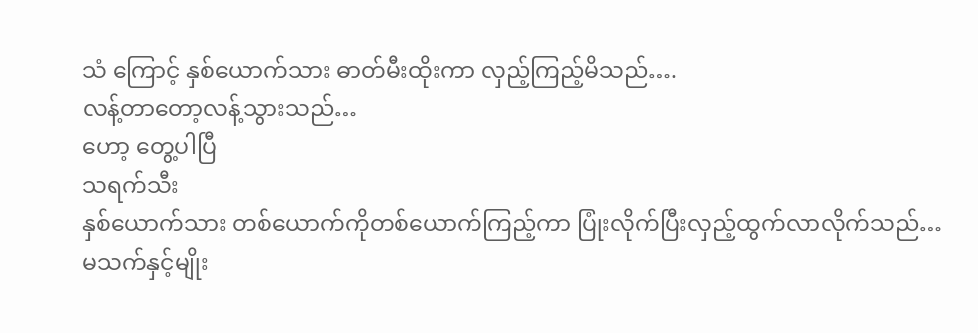သံ ကြောင့် နှစ်ယောက်သား ဓာတ်မီးထိုးကာ လှည့်ကြည့်မိသည်….
လန့်တာတော့လန့်သွားသည်…
ဟော့ တွေ့ပါပြီ
သရက်သီး
နှစ်ယောက်သား တစ်ယောက်ကိုတစ်ယောက်ကြည့်ကာ ပြုံးလိုက်ပြီးလှည့်ထွက်လာလိုက်သည်…
မသက်နှင့်မျိုး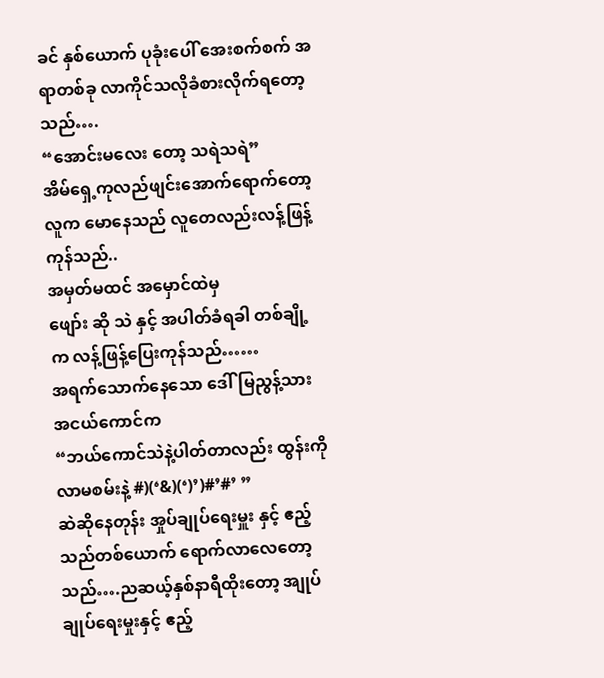ခင် နှစ်ယောက် ပုခုံးပေါ် အေးစက်စက် အရာတစ်ခု လာကိုင်သလိုခံစားလိုက်ရတော့သည်….
“အောင်းမလေး တော့ သရဲသရဲ”
အိမ်ရှေ့ကုလည်ဖျင်းအောက်ရောက်တော့ လူက မောနေသည် လူတေလည်းလန့်ဖြန့်ကုန်သည်..
အမှတ်မထင် အမှောင်ထဲမှ
ဖျော်း ဆို သဲ နှင့် အပါတ်ခံရခါ တစ်ချို့က လန့်ဖြန့်ပြေးကုန်သည်……
အရက်သောက်နေသော ဒေါ်မြညွန့်သား အငယ်ကောင်က
“ဘယ်ကောင်သဲနဲ့ပါတ်တာလည်း ထွန်းကို လာမစမ်းနဲ့ #)(‘&)(‘)’)#’#’ ”
ဆဲဆိုနေတုန်း အှုပ်ချုပ်ရေးမှူး နှင့် ဧည့်သည်တစ်ယောက် ရောက်လာလေတော့သည်….ညဆယ့်နှစ်နာရီထိုးတော့ အျုပ်ချုပ်ရေးမှုးနှင့် ဧည့်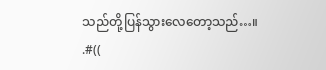သည်တို့ပြန်သွားလေတော့သည်…။
.#((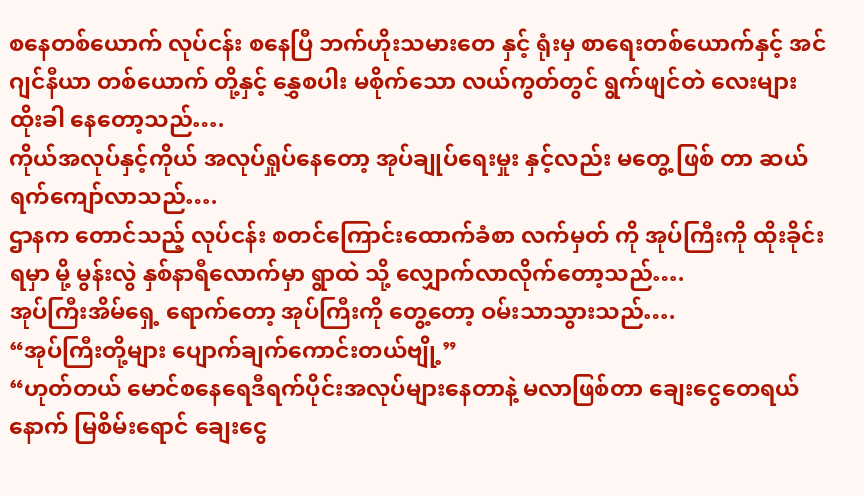စနေတစ်ယောက် လုပ်ငန်း စနေပြီ ဘက်ဟိုးသမားတေ နှင့် ရုံးမှ စာရေးတစ်ယောက်နှင့် အင်ဂျင်နီယာ တစ်ယောက် တို့နှင့် နွှေစပါး မစိုက်သော လယ်ကွတ်တွင် ရွက်ဖျင်တဲ လေးများ ထိုးခါ နေတော့သည်….
ကိုယ်အလုပ်နှင့်ကိုယ် အလုပ်ရှုပ်နေတော့ အုပ်ချုပ်ရေးမှုး နှင့်လည်း မတွေ့ ဖြစ် တာ ဆယ်ရက်ကျော်လာသည်….
ဌာနက တောင်သည့် လုပ်ငန်း စတင်ကြောင်းထောက်ခံစာ လက်မှတ် ကို အုပ်ကြီးကို ထိုးခိုင်းရမှာ မို့ မွန်းလွဲ နှစ်နာရီလောက်မှာ ရွာထဲ သို့ လျှောက်လာလိုက်တော့သည်….
အုပ်ကြီးအိမ်ရှေ့ ရောက်တော့ အုပ်ကြီးကို တွေ့တော့ ဝမ်းသာသွားသည်….
“အုပ်ကြီးတို့များ ပျောက်ချက်ကောင်းတယ်ဗျို့”
“ဟုတ်တယ် မောင်စနေရေဒီရက်ပိုင်းအလုပ်များနေတာနဲ့ မလာဖြစ်တာ ချေးငွေတေရယ် နောက် မြစိမ်းရောင် ချေးငွေ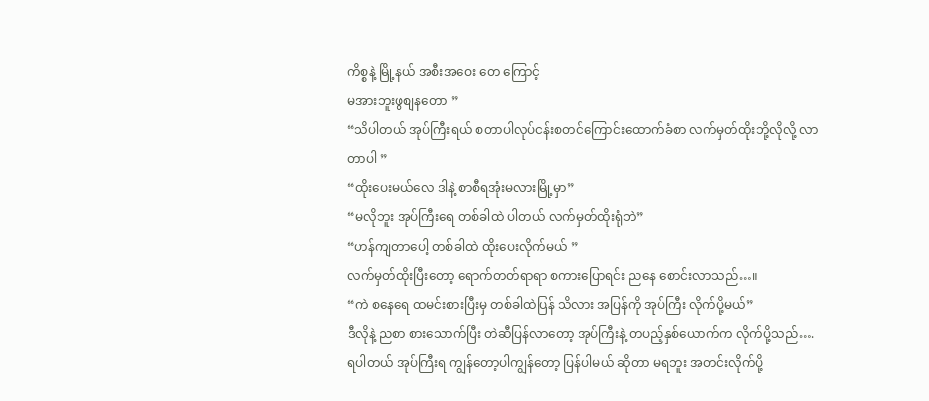ကိစ္စနဲ့ မြို့နယ် အစီးအဝေး တေ ကြောင့်
မအားဘူးဖွစျနတော ”
“သိပါတယ် အုပ်ကြီးရယ် စတာပါလုပ်ငန်းစတင်ကြောင်းထောက်ခံစာ လက်မှတ်ထိုးဘို့လိုလို့ လာတာပါ ”
“ထိုးပေးမယ်လေ ဒါနဲ့ စာစီရအုံးမလားမြို့မှာ”
“မလိုဘူး အုပ်ကြီးရေ တစ်ခါထဲ ပါတယ် လက်မှတ်ထိုးရုံဘဲ”
“ဟန်ကျတာပေါ့ တစ်ခါထဲ ထိုးပေးလိုက်မယ် ”
လက်မှတ်ထိုးပြီးတော့ ရောက်တတ်ရာရာ စကားပြောရင်း ညနေ စောင်းလာသည်…။
“ကဲ စနေရေ ထမင်းစားပြီးမှ တစ်ခါထဲပြန် သိလား အပြန်ကို အုပ်ကြီး လိုက်ပို့မယ်”
ဒီလိုနဲ့ ညစာ စားသောက်ပြီး တဲဆီပြန်လာတော့ အုပ်ကြီးနဲ့ တပည့်နှစ်ယောက်က လိုက်ပို့သည်….
ရပါတယ် အုပ်ကြီးရ ကျွန်တော့ပါကျွန်တော့ ပြန်ပါမယ် ဆိုတာ မရဘူး အတင်းလိုက်ပို့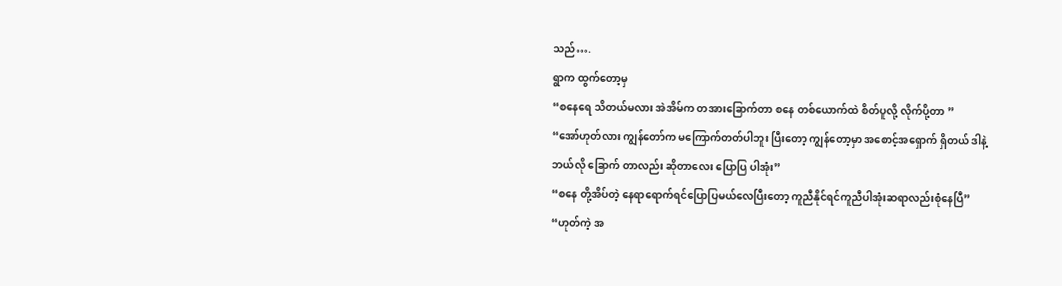သည်….
ရွာက ထွက်တော့မှ
“စနေရေ သိတယ်မလား အဲအိမ်က တအားခြောက်တာ စနေ တစ်ယောက်ထဲ စိတ်ပူလို့ လိုက်ပို့တာ ”
“အော်ဟုတ်လား ကျွန်တော်က မကြောက်တတ်ပါဘူး ပြီးတော့ ကျွန်တော့မှာ အစောင့်အရှောက် ရှိတယ် ဒါနဲ့ ဘယ်လို ခြောက် တာလည်း ဆိုတာလေး ပြောပြ ပါအုံး”
“စနေ တို့အိပ်တဲ့ နေရာရောက်ရင်ပြောပြမယ်လေပြီးတော့ ကူညီနိုင်ရင်ကူညီပါအုံးဆရာလည်းစုံနေပြီ”
“ဟုတ်ကဲ့ အ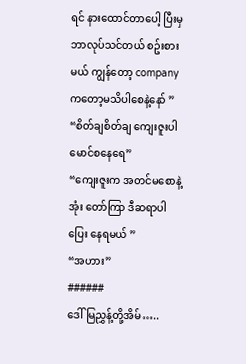ရင် နားထောင်တာပေါ့ ပြီးမှ ဘာလုပ်သင်တယ် စဥ်းစားမယ် ကျွန်တော့ company ကတော့မသိပါစေနဲ့နော် ”
“စိတ်ချစိတ်ချ ကျေးဇူးပါ မောင်စနေရေ”
“ကျေးဇူးက အတင်မစောနဲ့အုံး တော်ကြာ ဒီဆရာပါ ပြေး နေရမယ် ”
“အဟား”
######
ဒေါ်မြညွှန့်တို့အိမ်…..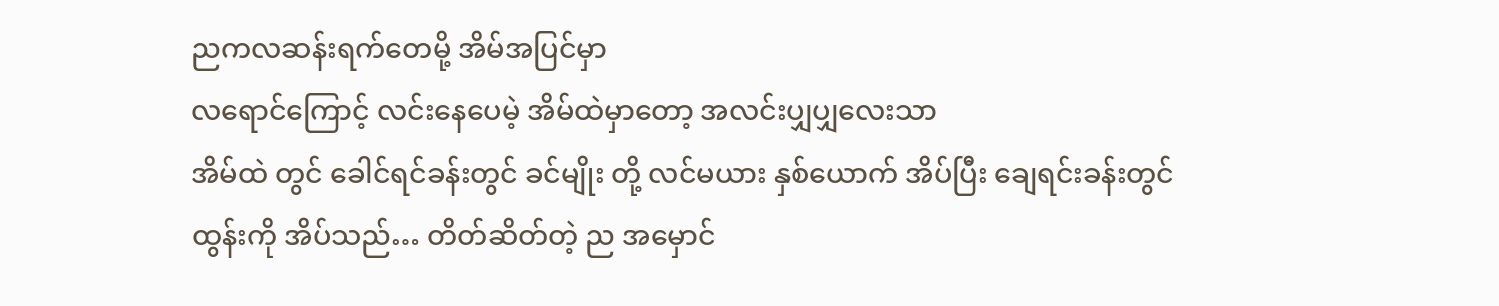ညကလဆန်းရက်တေမို့ အိမ်အပြင်မှာ
လရောင်ကြောင့် လင်းနေပေမဲ့ အိမ်ထဲမှာတော့ အလင်းပျှပျှလေးသာ
အိမ်ထဲ တွင် ခေါင်ရင်ခန်းတွင် ခင်မျိုး တို့ လင်မယား နှစ်ယောက် အိပ်ပြီး ချေရင်းခန်းတွင် ထွန်းကို အိပ်သည်… တိတ်ဆိတ်တဲ့ ည အမှောင်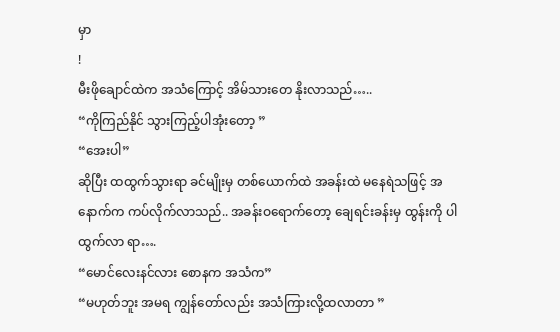မှာ
!
မီးဖိုချောင်ထဲက အသံကြောင့် အိမ်သားတေ နိုးလာသည်…..
“ကိုကြည်နိုင် သွားကြည့်ပါအုံးတော့ ”
“အေးပါ”
ဆိုပြီး ထထွက်သွားရာ ခင်မျိုးမှ တစ်ယောက်ထဲ အခန်းထဲ မနေရဲသဖြင့် အနောက်က ကပ်လိုက်လာသည်.. အခန်းဝရောက်တော့ ချေရင်းခန်းမှ ထွန်းကို ပါ ထွက်လာ ရာ….
“မောင်လေးနင်လား စောနက အသံက”
“မဟုတ်ဘူး အမရ ကျွန်တော်လည်း အသံကြားလို့ထလာတာ ”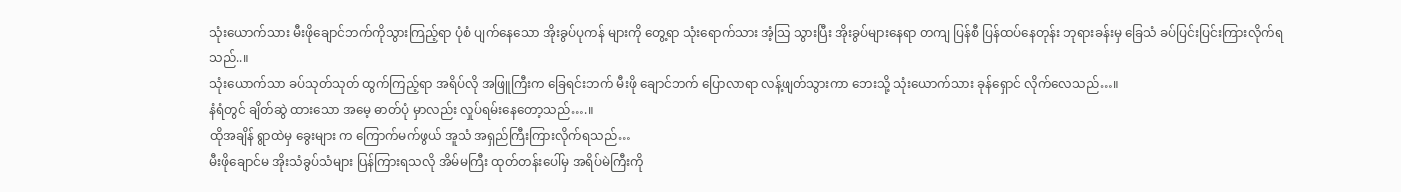သုံးယောက်သား မီးဖိုချောင်ဘက်ကိုသွားကြည့်ရာ ပုံစံ ပျက်နေသော အိုးခွပ်ပုကန် များကို တွေ့ရာ သုံးရောက်သား အံ့သြ သွားပြီး အိုးခွပ်များနေရာ တကျ ပြန်စီ ပြန်ထပ်နေတုန်း ဘုရားခန်းမှ ခြေသံ ခပ်ပြင်းပြင်းကြားလိုက်ရသည်..။
သုံးယောက်သာ ခပ်သုတ်သုတ် ထွက်ကြည့်ရာ အရိပ်လို အဖြူကြီးက ခြေရင်းဘက် မီးဖို ချောင်ဘက် ပြောလာရာ လန့်ဖျတ်သွားကာ ဘေးသို့ သုံးယောက်သား ခုန်ရှောင် လိုက်လေသည်…။
နံရံတွင် ချိတ်ဆွဲ ထားသော အမေ့ ဓာတ်ပုံ မှာလည်း လှုပ်ရမ်းနေတော့သည်….။
ထိုအချိန် ရွာထဲမှ ခွေးများ က ကြောက်မက်ဖွယ် အူသံ အရှည်ကြီးကြားလိုက်ရသည်…
မီးဖိုချောင်မ အိုးသံခွပ်သံများ ပြန်ကြားရသလို အိမ်မကြီး ထုတ်တန်းပေါ်မှ အရိပ်မဲကြီးကို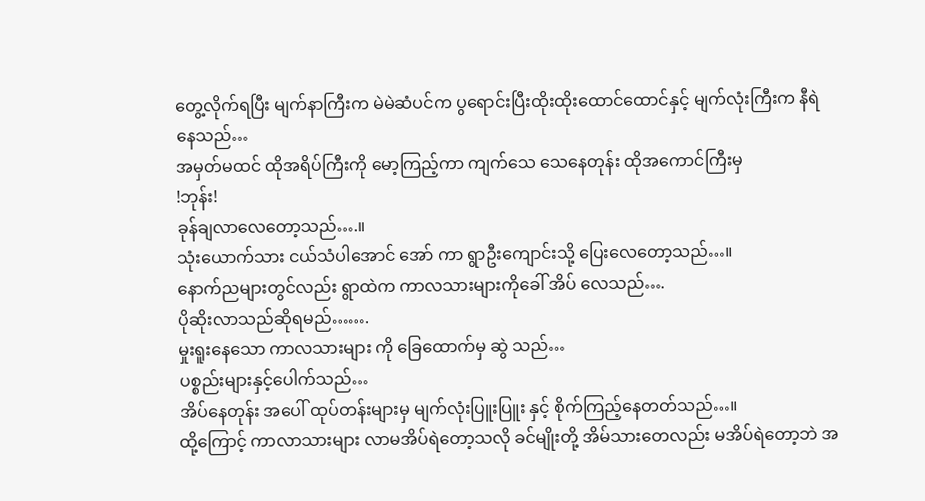တွေ့လိုက်ရပြီး မျက်နာကြီးက မဲမဲဆံပင်က ပွရောင်းပြီးထိုးထိုးထောင်ထောင်နှင့် မျက်လုံးကြီးက နီရဲနေသည်…
အမှတ်မထင် ထိုအရိပ်ကြီးကို မော့ကြည့်ကာ ကျက်သေ သေနေတုန်း ထိုအကောင်ကြီးမှ
!ဘုန်း!
ခုန်ချလာလေတော့သည်….။
သုံးယောက်သား ငယ်သံပါအောင် အော် ကာ ရွာဦးကျောင်းသို့ ပြေးလေတော့သည်…။
နောက်ညများတွင်လည်း ရွာထဲက ကာလသားများကိုခေါ် အိပ် လေသည်….
ပိုဆိုးလာသည်ဆိုရမည်…….
မှုးရူးနေသော ကာလသားများ ကို ခြေထောက်မှ ဆွဲ သည်…
ပစ္စည်းများနှင့်ပေါက်သည်…
အိပ်နေတုန်း အပေါ် ထုပ်တန်းများမှ မျက်လုံးပြူးပြူး နှင့် စိုက်ကြည့်နေတတ်သည်…။
ထို့ကြောင့် ကာလာသားများ လာမအိပ်ရဲတော့သလို ခင်မျိုးတို့ အိမ်သားတေလည်း မအိပ်ရဲတော့ဘဲ အ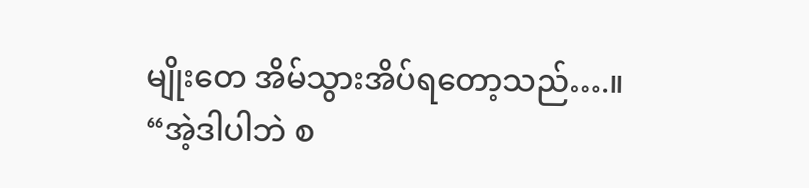မျိုးတေ အိမ်သွားအိပ်ရတော့သည်….။
“အဲ့ဒါပါဘဲ စ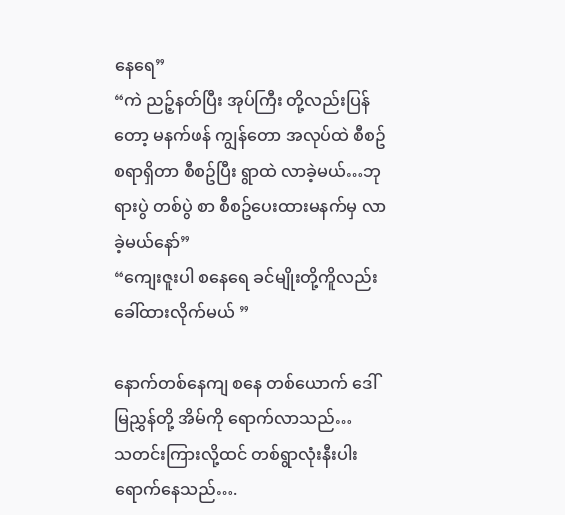နေရေ”
“ကဲ ညဉ့်နတ်ပြီး အုပ်ကြီး တို့လည်းပြန်တော့ မနက်ဖန် ကျွန်တော အလုပ်ထဲ စီစဥ်စရာရှိတာ စီစဥ်ပြီး ရွာထဲ လာခဲ့မယ်…ဘုရားပွဲ တစ်ပွဲ စာ စီစဥ်ပေးထားမနက်မှ လာခဲ့မယ်နော်”
“ကျေးဇူးပါ စနေရေ ခင်မျိုးတို့ကိူလည်းခေါ်ထားလိုက်မယ် ”

နောက်တစ်နေကျ စနေ တစ်ယောက် ဒေါ်မြညွှန်တို့ အိမ်ကို ရောက်လာသည်…
သတင်းကြားလို့ထင် တစ်ရွာလုံးနီးပါး ရောက်နေသည်….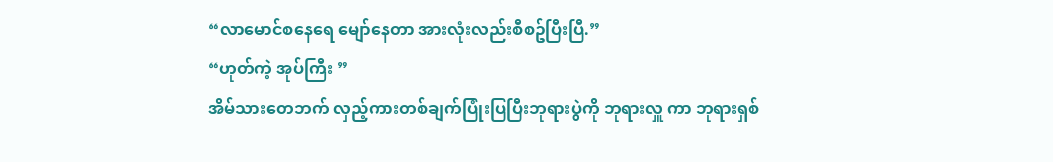“လာမောင်စနေရေ မျော်နေတာ အားလုံးလည်းစီစဥ်ပြီးပြီ.”
“ဟုတ်ကဲ့ အုပ်ကြီး ”
အိမ်သားတေဘက် လှည့်ကားတစ်ချက်ပြုံးပြပြီးဘုရားပွဲကို ဘုရားလှူ ကာ ဘုရားရှစ်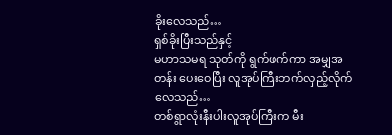ခိုးလေသည်…
ရှစ်ခိုးပြီးသည်နှင့်
မဟာသမရ သုတ်ကို ရွက်ဖက်ကာ အမျှအတန်း ပေးဝေပြီး လူအုပ်ကြီးဘက်လှည့်လိုက်လေသည်…
တစ်ရွာလုံးနီးပါးလူအုပ်ကြီးက မီး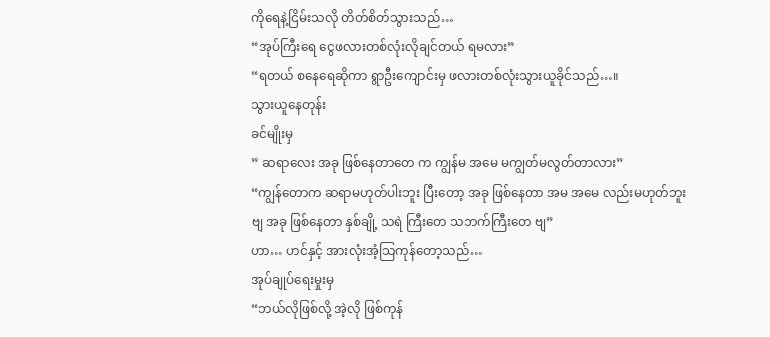ကိုရေနဲ့ငြိမ်းသလို တိတ်စိတ်သွားသည်…
“အုပ်ကြီးရေ ငွေဖလားတစ်လုံးလိုချင်တယ် ရမလား”
“ရတယ် စနေရေဆိုကာ ရွာဦးကျောင်းမှ ဖလားတစ်လုံးသွားယူခိုင်သည်…။
သွားယူနေတုန်း
ခင်မျိုးမှ
” ဆရာလေး အခု ဖြစ်နေတာတေ က ကျွန်မ အမေ မကျွတ်မလွတ်တာလား”
“ကျွန်တောက ဆရာမဟုတ်ပါးဘူး ပြီးတော့ အခု ဖြစ်နေတာ အမ အမေ လည်းမဟုတ်ဘူးဗျ အခု ဖြစ်နေတာ နှစ်ချို့ သရဲ ကြီးတေ သဘက်ကြီးတေ ဗျ”
ဟာ… ဟင်နှင့် အားလုံးအံ့သြကုန်တော့သည်…
အုပ်ချုပ်ရေးမှုးမှ
“ဘယ်လိုဖြစ်လို့ အဲ့လို ဖြစ်ကုန်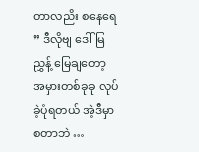တာလညိး စနေရေ
” ဒီလိုဗျ ဒေါ်မြညွှန့် မြေချတော့
အမှားတစ်ခုခု လုပ်ခဲ့ပုံရတယ် အဲ့ဒီမှာ စတာဘဲ …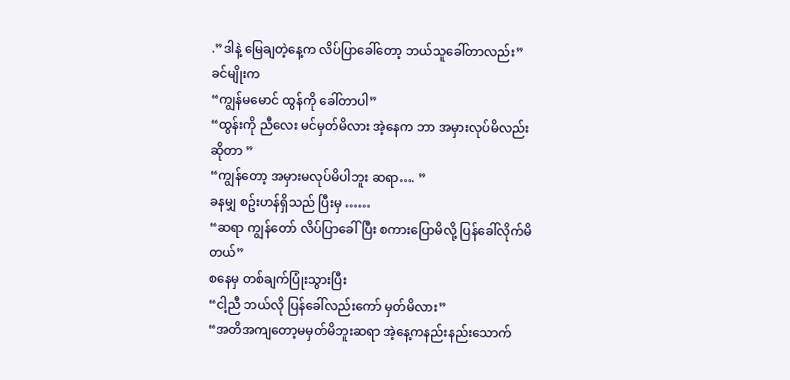.”ဒါနဲ့ မြေချတဲ့နေ့က လိပ်ပြာခေါ်တော့ ဘယ်သူခေါ်တာလည်း”
ခင်မျိုးက
“ကျွန်မမောင် ထွန်ကို ခေါ်တာပါ”
“ထွန်းကို ညီလေး မင်မှတ်မိလား အဲ့နေက ဘာ အမှားလုပ်မိလည်းဆိုတာ ”
“ကျွန်တော့ အမှားမလုပ်မိပါဘူး ဆရာ…. ”
ခနမျှ စဥ်းဟန်ရှိသည် ပြီးမှ ……
“ဆရာ ကျွန်တော် လိပ်ပြာခေါ်ပြီး စကားပြောမိလို့ ပြန်ခေါ်လိုက်မိတယ်”
စနေမှ တစ်ချက်ပြုံးသွားပြီး
“ငါ့ညီ ဘယ်လို ပြန်ခေါ်လည်းကော် မှတ်မိလား”
“အတိအကျတော့မမှတ်မိဘူးဆရာ အဲ့နေ့ကနည်းနည်းသောက်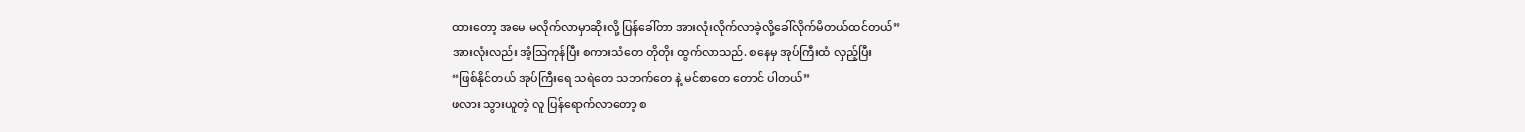ထားတော့ အမေ မလိုက်လာမှာဆိုးလို့ ပြန်ခေါ်တာ အားလုံးလိုက်လာခဲ့လို့ခေါ်လိုက်မိတယ်ထင်တယ်”
အားလုံးလည်း အံ့သြကုန်ပြီး စကားသံတေ တိုတိုး ထွက်လာသည်. စနေမှ အုပ်ကြီးထံ လှည့်ပြီး
“ဖြစ်နိုင်တယ် အုပ်ကြီးရေ သရဲတေ သဘက်တေ နဲ့ မင်စာတေ တောင် ပါတယ်”
ဖလား သွားယူတဲ့ လူ ပြန်ရောက်လာတော့ စ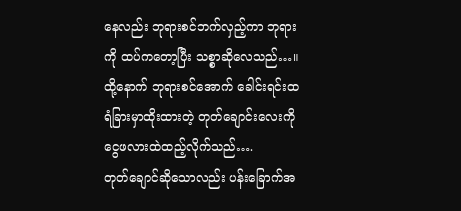နေလည်း ဘုရားစင်ဘက်လှည့်ကာ ဘုရားကို ထပ်ကတော့ပြီး သစ္စာဆိုလေသည်…။
ထို့နောက် ဘုရားစင်အောက် ခေါင်းရင်းထရံခြားမှာထိုးထားတဲ့ တုတ်ချောင်းလေးကို ငွေဖလားထဲထည့်လိုက်သည်….
တုတ်ချောင်ဆိုသောလည်း ပန်းခြောက်အ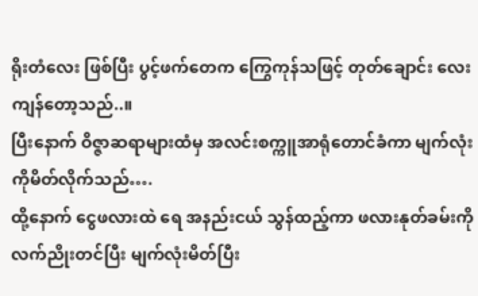ရိုးတံလေး ဖြစ်ပြီး ပွင့်ဖက်တေက ကြွေကုန်သဖြင့် တုတ်ချောင်း လေးကျန်တော့သည်..။
ပြီးနောက် ဝိဇ္ဇာဆရာများထံမှ အလင်းစက္ကူအာရုံတောင်ခံကာ မျက်လုံးကိုမိတ်လိုက်သည်….
ထို့နောက် ငွေဖလားထဲ ရေ အနည်းငယ် သွန်ထည့်ကာ ဖလားနုတ်ခမ်းကို လက်ညိုးတင်ပြီး မျက်လုံးမိတ်ပြီး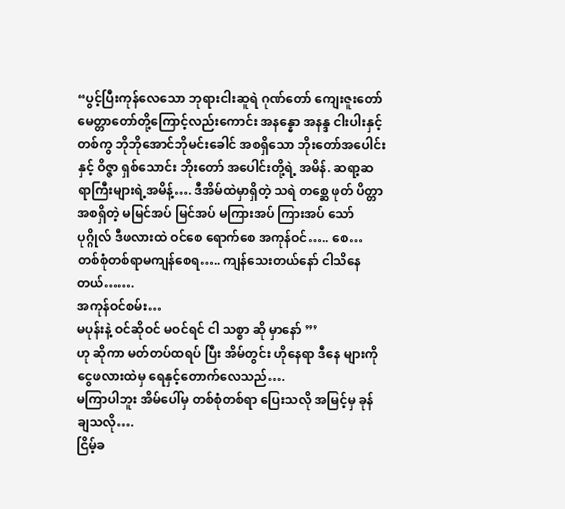“ပွင့်ပြီးကုန်လေသော ဘုရားငါးဆူရဲ ဂုဏ်တော် ကျေးဇူးတော် မေတ္တာတော်တို့ကြောင့်လည်းကောင်း အနန္နော အနန္ဒ ငါးပါးနှင့်တစ်ကွ ဘိုဘိုအောင်ဘိုမင်းခေါင် အစရှိသော ဘိုးတော်အပေါင်းနှင့် ဝိဇ္ဇာ ရှစ်သောင်း ဘိုးတော် အပေါင်းတို့ရဲ့ အမိန်. ဆရာ့ဆရာကြီးများရဲ့အမိန့်…. ဒီအိမ်ထဲမှာရှိတဲ့ သရဲ တစ္ဆေ ဖုတ် ပိတ္တာ အစရှိတဲ့ မမြင်အပ် မြင်အပ် မကြားအပ် ကြားအပ် သော် ပုဂ္ဂိုလ် ဒီဖလားထဲ ဝင်စေ ရောက်စေ အကုန်ဝင်….. စေ… တစ်စုံတစ်ရာမကျန်စေရ….. ကျန်သေးတယ်နော် ငါသိနေတယ်…….
အကုန်ဝင်စမ်း…
မပုန်းနဲ့ ဝင်ဆိုဝင် မဝင်ရင် ငါ သစ္စာ ဆို မှာနော် ”’
ဟု ဆိုကာ မတ်တပ်ထရပ် ပြီး အိမ်တွင်း ဟိုနေရာ ဒီနေ များကို ငွေဖလားထဲမှ ရေနှင့်တောက်လေသည်….
မကြာပါဘူး အိမ်ပေါ်မှ တစ်စုံတစ်ရာ ပြေးသလို အမြင့်မှ ခုန်ချသလို….
ငြိမ့်ခ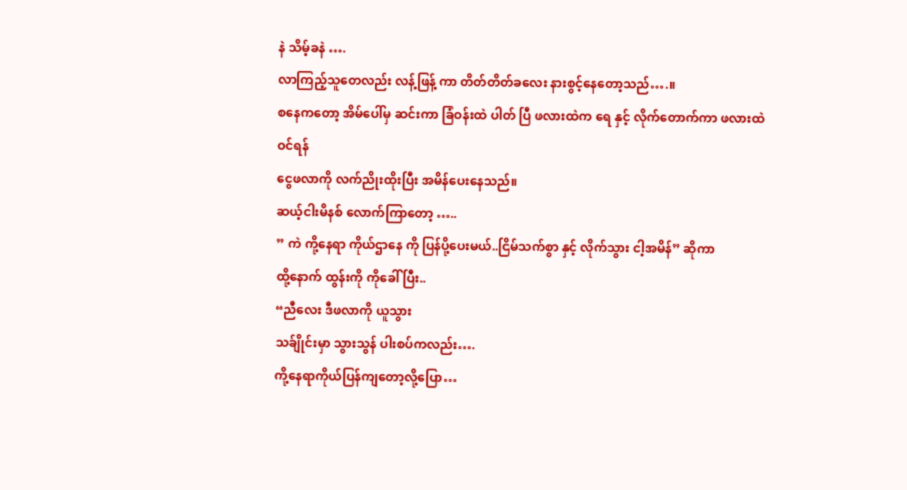နဲ သိမ့်ခနဲ ….
လာကြည့်သူတေလည်း လန့်ဖြန့် ကာ တိတ်တိတ်ခလေး နားစွင့်နေတော့သည်….။
စနေကတော့ အိမ်ပေါ်မှ ဆင်းကာ ခြံဝန်းထဲ ပါတ် ပြီ ဖလားထဲက ရေ နှင့် လိုက်တောက်ကာ ဖလားထဲ ဝင်ရန်
ငွေဖလာကို လက်ညိုးထိုးပြီး အမိန်ပေးနေသည်။
ဆယ့်ငါးမိနစ် လောက်ကြာတော့ …..
” ကဲ ကို့နေရာ ကိုယ်ဌာနေ ကို ပြန်ပို့ပေးမယ်..ငြိမ်သက်စွာ နှင့် လိုက်သွား ငါ့အမိန်” ဆိုကာ
ထို့နောက် ထွန်းကို ကိုခေါ် ပြီး..
“ညီလေး ဒီဖလာကို ယူသွား
သခ်ျိုင်းမှာ သွားသွန် ပါးစပ်ကလည်း….
ကို့နေရာကိုယ်ပြန်ကျတော့လို့ပြော…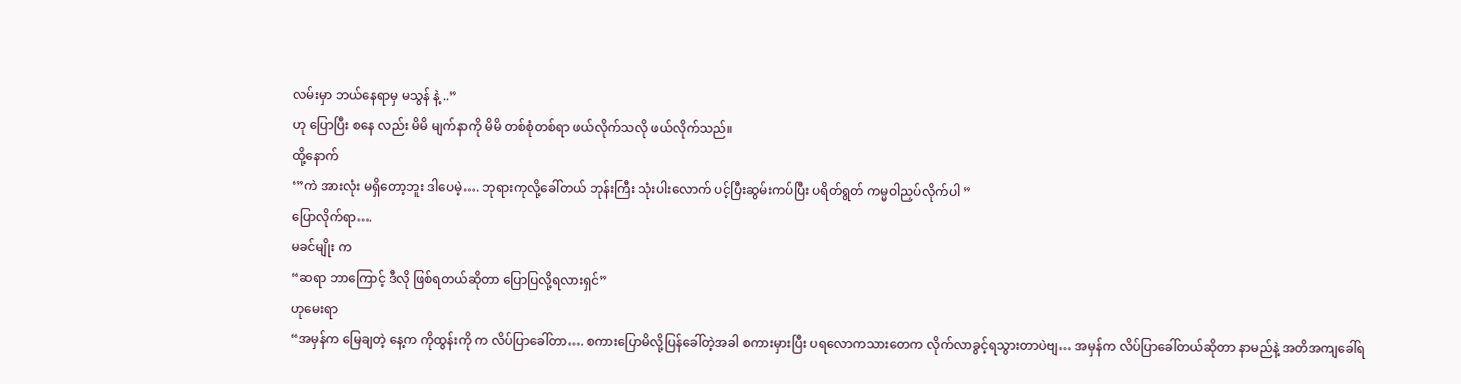လမ်းမှာ ဘယ်နေရာမှ မသွန် နဲ့ ..”
ဟု ပြောပြီး စနေ လည်း မိမိ မျက်နာကို မိမိ တစ်စုံတစ်ရာ ဖယ်လိုက်သလို ဖယ်လိုက်သည်။
ထို့နောက်
‘”ကဲ အားလုံး မရှိတော့ဘူး ဒါပေမဲ့…. ဘုရားကုလို့ခေါ်တယ် ဘုန်းကြီး သုံးပါးလောက် ပင့်ပြီးဆွမ်းကပ်ပြီး ပရိတ်ရွတ် ကမ္မဝါညှပ်လိုက်ပါ ”
ပြောလိုက်ရာ….
မခင်မျိုး က
“ဆရာ ဘာကြောင့် ဒီလို ဖြစ်ရတယ်ဆိုတာ ပြောပြလို့ရလားရှင်”
ဟုမေးရာ
“အမှန်က မြေချတဲ့ နေ့က ကိုထွန်းကို က လိပ်ပြာခေါ်တာ…. စကားပြောမိလို့ပြန်ခေါ်တဲ့အခါ စကားမှားပြီး ပရလောကသားတေက လိုက်လာခွင့်ရသွားတာပဲဗျ… အမှန်က လိပ်ပြာခေါ်တယ်ဆိုတာ နာမည်နဲ့ အတိအကျခေါ်ရ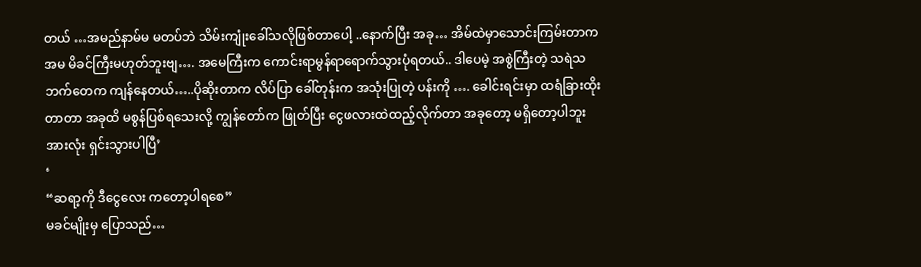တယ် …အမည်နာမ်မ မတပ်ဘဲ သိမ်းကျုံးခေါ်သလိုဖြစ်တာပေါ့ ..နောက်ပြီး အခု… အိမ်ထဲမှာသောင်းကြမ်းတာက အမ မိခင်ကြီးမဟုတ်ဘူးဗျ…. အမေကြီးက ကောင်းရာမွန်ရာရောက်သွားပုံရတယ်.. ဒါပေမဲ့ အစွဲကြီးတဲ့ သရဲသဘက်တေက ကျန်နေတယ်…..ပိုဆိုးတာက လိပ်ပြာ ခေါ်တုန်းက အသုံးပြုတဲ့ ပန်းကို …. ခေါင်းရင်းမှာ ထရံခြားထိုးတာတာ အခုထိ မစွန်ပြစ်ရသေးလို့ ကျွန်တော်က ဖြုတ်ပြီး ငွေဖလားထဲထည့်လိုက်တာ အခုတော့ မရှိတော့ပါဘူးအားလုံး ရှင်းသွားပါပြီ’
‘
“ဆရာ့ကို ဒီငွေလေး ကတော့ပါရစေ”
မခင်မျိုးမှ ပြောသည်…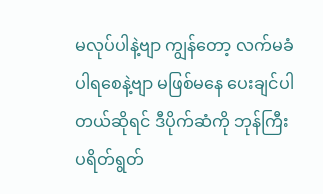မလုပ်ပါနဲ့ဗျာ ကျွန်တော့ လက်မခံပါရစေနဲ့ဗျာ မဖြစ်မနေ ပေးချင်ပါတယ်ဆိုရင် ဒီပိုက်ဆံကို ဘုန်ကြီးပရိတ်ရွတ်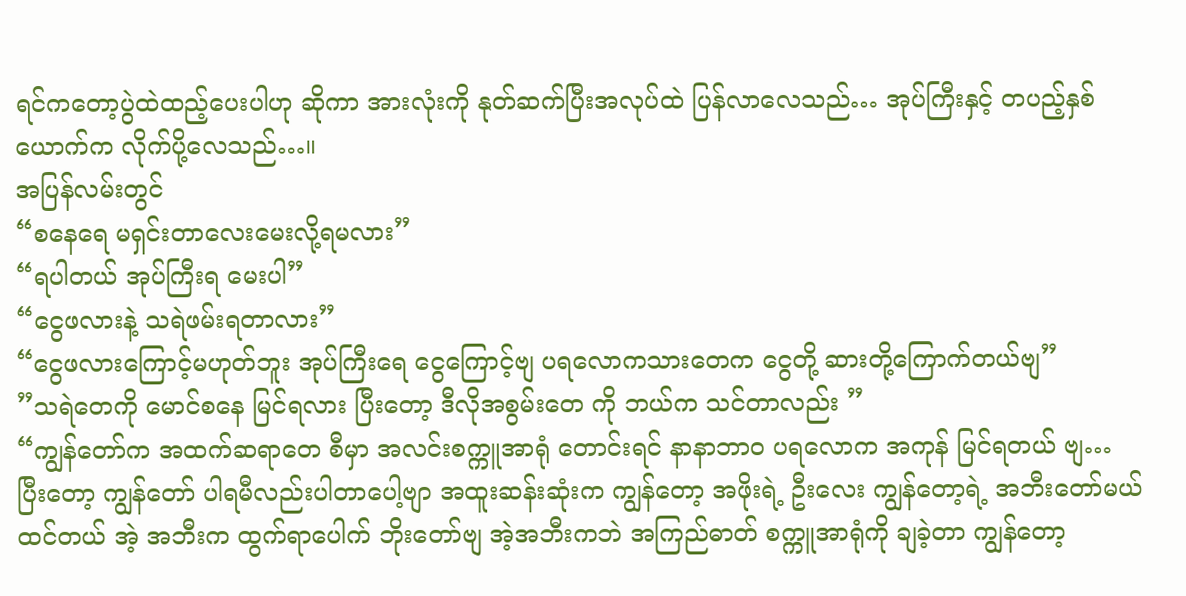ရင်ကတော့ပွဲထဲထည့်ပေးပါဟု ဆိုကာ အားလုံးကို နုတ်ဆက်ပြီးအလုပ်ထဲ ပြန်လာလေသည်… အုပ်ကြီးနှင့် တပည့်နှစ်ယောက်က လိုက်ပို့လေသည်…။
အပြန်လမ်းတွင်
“စနေရေ မရှင်းတာလေးမေးလို့ရမလား”
“ရပါတယ် အုပ်ကြီးရ မေးပါ”
“ငွေဖလားနဲ့ သရဲဖမ်းရတာလား”
“ငွေဖလားကြောင့်မဟုတ်ဘူး အုပ်ကြီးရေ ငွေကြောင့်ဗျ ပရလောကသားတေက ငွေတို့ ဆားတို့ကြောက်တယ်ဗျ”
”သရဲတေကို မောင်စနေ မြင်ရလား ပြီးတော့ ဒီလိုအစွမ်းတေ ကို ဘယ်က သင်တာလည်း ”
“ကျွန်တော်က အထက်ဆရာတေ စီမှာ အလင်းစက္ကူအာရုံ တောင်းရင် နာနာဘာဝ ပရလောက အကုန် မြင်ရတယ် ဗျ…
ပြီးတော့ ကျွန်တော် ပါရမီလည်းပါတာပေါ့ဗျာ အထူးဆန်းဆုံးက ကျွန်တော့ အဖိုးရဲ့ ဦးလေး ကျွန်တော့ရဲ့ အဘီးတော်မယ်ထင်တယ် အဲ့ အဘီးက ထွက်ရာပေါက် ဘိုးတော်ဗျ အဲ့အဘီးကဘဲ အကြည်ဓာတ် စက္ကူအာရုံကို ချခဲ့တာ ကျွန်တော့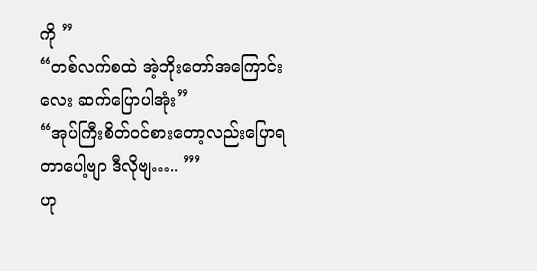ကို ”
“တစ်လက်စထဲ အဲ့ဘိုးတော်အကြောင်းလေး ဆက်ပြောပါအုံး”
“အုပ်ကြီးစိတ်ဝင်စားတော့လည်းပြောရတာပေါ့ဗျာ ဒီလိုဗျ….. ”’
ဟု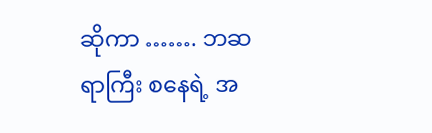ဆိုကာ ……. ဘဆရာကြီး စနေရဲ့ အ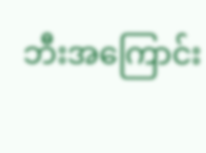ဘီးအကြောင်း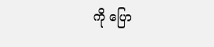ကို ပြော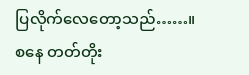ပြလိုက်လေတော့သည်……။
စနေ တတ်တိုး